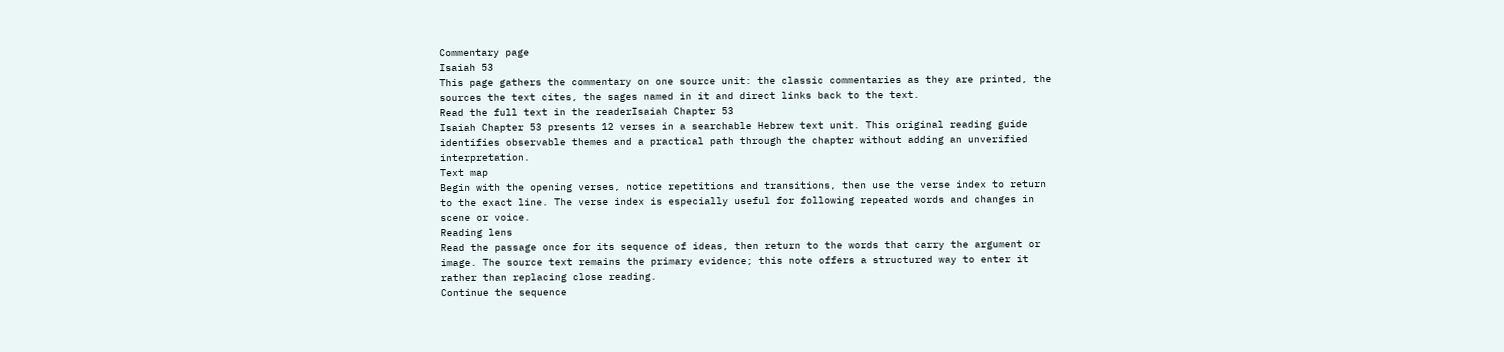Commentary page
Isaiah 53
This page gathers the commentary on one source unit: the classic commentaries as they are printed, the sources the text cites, the sages named in it and direct links back to the text.
Read the full text in the readerIsaiah Chapter 53
Isaiah Chapter 53 presents 12 verses in a searchable Hebrew text unit. This original reading guide identifies observable themes and a practical path through the chapter without adding an unverified interpretation.
Text map
Begin with the opening verses, notice repetitions and transitions, then use the verse index to return to the exact line. The verse index is especially useful for following repeated words and changes in scene or voice.
Reading lens
Read the passage once for its sequence of ideas, then return to the words that carry the argument or image. The source text remains the primary evidence; this note offers a structured way to enter it rather than replacing close reading.
Continue the sequence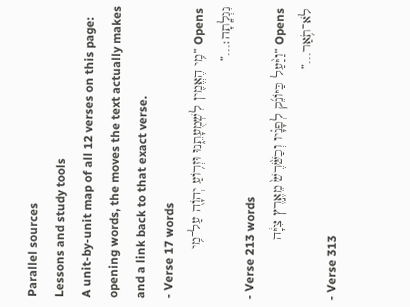Parallel sources
Lessons and study tools
A unit-by-unit map of all 12 verses on this page: opening words, the moves the text actually makes and a link back to that exact verse.
- Verse 17 words
Opens “מִ֥י הֶאֱמִ֖ין לִשְׁמֻעָתֵ֑נוּ וּזְר֥וֹעַ יְהֹוָ֖ה עַל־מִ֥י נִגְלָֽתָה׃…”
- Verse 213 words
Opens “וַיַּ֨עַל כַּיּוֹנֵ֜ק לְפָנָ֗יו וְכַשֹּׁ֙רֶשׁ֙ מֵאֶ֣רֶץ צִיָּ֔ה לֹא־תֹ֥אַר…”
- Verse 313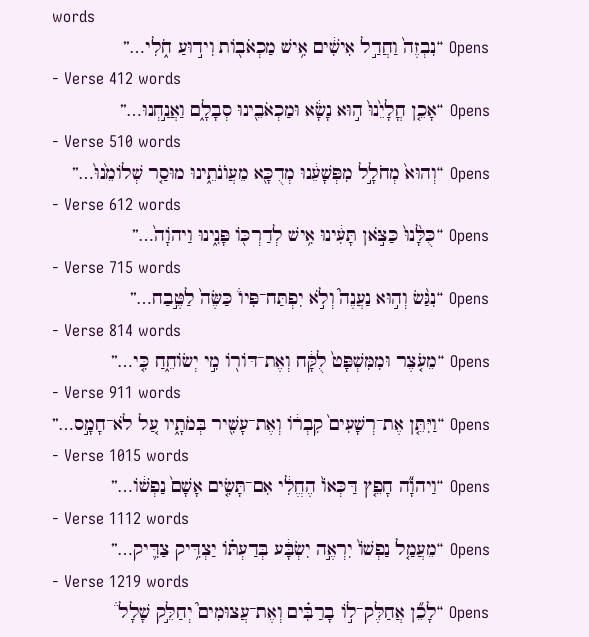words
Opens “נִבְזֶה֙ וַחֲדַ֣ל אִישִׁ֔ים אִ֥ישׁ מַכְאֹב֖וֹת וִיד֣וּעַ חֹ֑לִי…”
- Verse 412 words
Opens “אָכֵ֤ן חֳלָיֵ֙נוּ֙ ה֣וּא נָשָׂ֔א וּמַכְאֹבֵ֖ינוּ סְבָלָ֑ם וַאֲנַ֣חְנוּ…”
- Verse 510 words
Opens “וְהוּא֙ מְחֹלָ֣ל מִפְּשָׁעֵ֔נוּ מְדֻכָּ֖א מֵעֲוֺנֹתֵ֑ינוּ מוּסַ֤ר שְׁלוֹמֵ֙נוּ֙…”
- Verse 612 words
Opens “כֻּלָּ֙נוּ֙ כַּצֹּ֣אן תָּעִ֔ינוּ אִ֥ישׁ לְדַרְכּ֖וֹ פָּנִ֑ינוּ וַיהֹוָה֙…”
- Verse 715 words
Opens “נִגַּ֨שׂ וְה֣וּא נַעֲנֶה֮ וְלֹ֣א יִפְתַּח־פִּיו֒ כַּשֶּׂה֙ לַטֶּ֣בַח…”
- Verse 814 words
Opens “מֵעֹ֤צֶר וּמִמִּשְׁפָּט֙ לֻקָּ֔ח וְאֶת־דּוֹר֖וֹ מִ֣י יְשׂוֹחֵ֑חַ כִּ֤י…”
- Verse 911 words
Opens “וַיִּתֵּ֤ן אֶת־רְשָׁעִים֙ קִבְר֔וֹ וְאֶת־עָשִׁ֖יר בְּמֹתָ֑יו עַ֚ל לֹא־חָמָ֣ס…”
- Verse 1015 words
Opens “וַיהֹוָ֞ה חָפֵ֤ץ דַּכְּאוֹ֙ הֶחֱלִ֔י אִם־תָּשִׂ֤ים אָשָׁם֙ נַפְשׁ֔וֹ…”
- Verse 1112 words
Opens “מֵעֲמַ֤ל נַפְשׁוֹ֙ יִרְאֶ֣ה יִשְׂבָּ֔ע בְּדַעְתּ֗וֹ יַצְדִּ֥יק צַדִּ֛יק…”
- Verse 1219 words
Opens “לָכֵ֞ן אֲחַלֶּק־ל֣וֹ בָרַבִּ֗ים וְאֶת־עֲצוּמִים֮ יְחַלֵּ֣ק שָׁלָל֒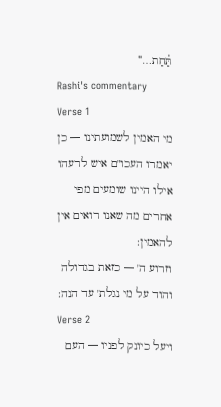תַּ֗חַת…”
Rashi's commentary
Verse 1
מי האמין לשמועתינו — כן יאמרו העכו"ם איש לרעהו אילו היינו שומעים מפי אחרים מה שאנו רואים אין להאמין:
וזרוע ה' — כזאת בגדולה והוד על מי נגלת' עד הנה:
Verse 2
ויעל כיונק לפניו — העם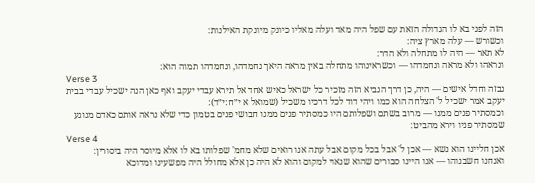הזה לפני בא לו הגדולה הזאת עם שפל היה מאד ועלה מאליו כיונק מיונקת האילנות:
וכשורש — עלה מארץ ציה:
לא תאר — היה לו מתחלה ולא הדר:
ונראהו ולא מראה ונחמדהו — וכשראינוהו מתחלה באין מראה היאך נחמדהו, ונחמדהו תמוה הוא:
Verse 3
נבזה וחדל אישים — היה, כן דרך הנביא הזה מזכיר כל ישראל כאיש אחד אל תירא עבדי יעקב ואף כאן הנה ישכיל עבדי בבית יעקב אמר ישכיל ל' הצלחה הוא כמו ויהי דוד לכל דרכיו משכיל (שמואל א י״ח:י״ד):
וכמסתיר פנים ממנו — מרוב בשתם ושפלותם היו כמסתיר פנים ממנו חבושי פנים בטמון כדי שלא נראה אותם כאדם מנוגע שמסתיר פניו וירא מהביט:
Verse 4
אכן חליינו הוא נשא — אכן ל' אבל בכל מקום אבל עתה אנו רואים שלא מחמ' שפלותו בא לו אלא מיוסר היה ביסורין:
ואנחנו חשבנוהו — אנו היינו סבורים שהוא שנאוי למקום והוא לא היה כן אלא מחולל היה מפשעינו ומדוכא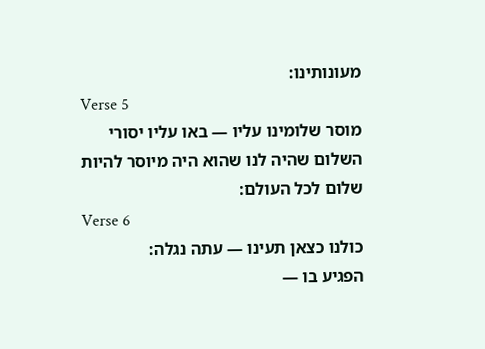מעונותינו:
Verse 5
מוסר שלומינו עליו — באו עליו יסורי השלום שהיה לנו שהוא היה מיוסר להיות שלום לכל העולם:
Verse 6
כולנו כצאן תעינו — עתה נגלה:
הפגיע בו —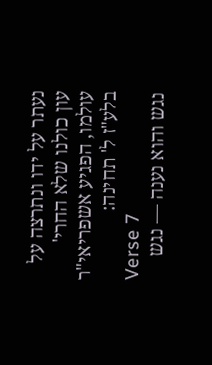נעתר על ידו ונתרצה על עון כולנו שלא החרי' עולמו, הפגיע אשפריאי"ר בלע"ז ל' תחינה:
Verse 7
נגש והוא נענה — נגש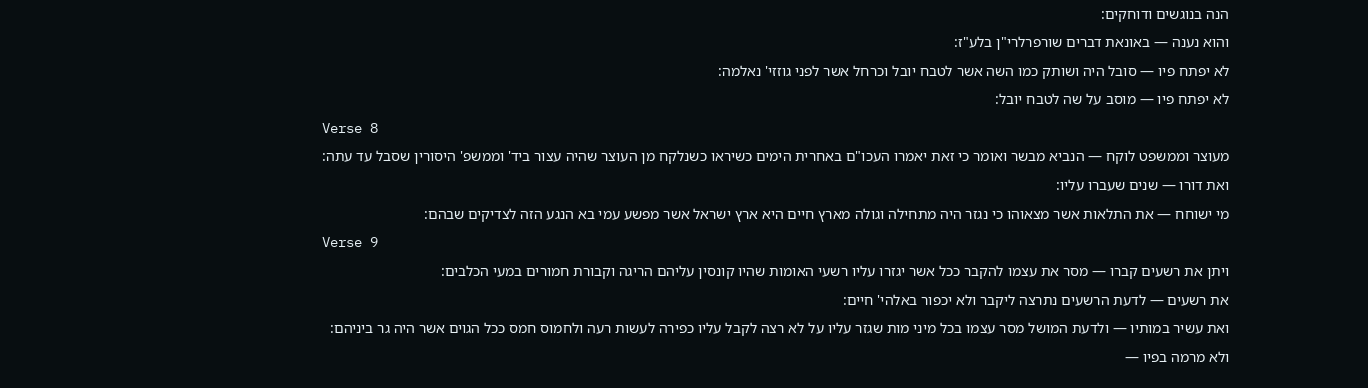הנה בנוגשים ודוחקים:
והוא נענה — באונאת דברים שורפרלרי"ן בלע"ז:
לא יפתח פיו — סובל היה ושותק כמו השה אשר לטבח יובל וכרחל אשר לפני גוזזי' נאלמה:
לא יפתח פיו — מוסב על שה לטבח יובל:
Verse 8
מעוצר וממשפט לוקח — הנביא מבשר ואומר כי זאת יאמרו העכו"ם באחרית הימים כשיראו כשנלקח מן העוצר שהיה עצור ביד' וממשפ' היסורין שסבל עד עתה:
ואת דורו — שנים שעברו עליו:
מי ישוחח — את התלאות אשר מצאוהו כי נגזר היה מתחילה וגולה מארץ חיים היא ארץ ישראל אשר מפשע עמי בא הנגע הזה לצדיקים שבהם:
Verse 9
ויתן את רשעים קברו — מסר את עצמו להקבר ככל אשר יגזרו עליו רשעי האומות שהיו קונסין עליהם הריגה וקבורת חמורים במעי הכלבים:
את רשעים — לדעת הרשעים נתרצה ליקבר ולא יכפור באלהי' חיים:
ואת עשיר במותיו — ולדעת המושל מסר עצמו בכל מיני מות שגזר עליו על לא רצה לקבל עליו כפירה לעשות רעה ולחמוס חמס ככל הגוים אשר היה גר ביניהם:
ולא מרמה בפיו —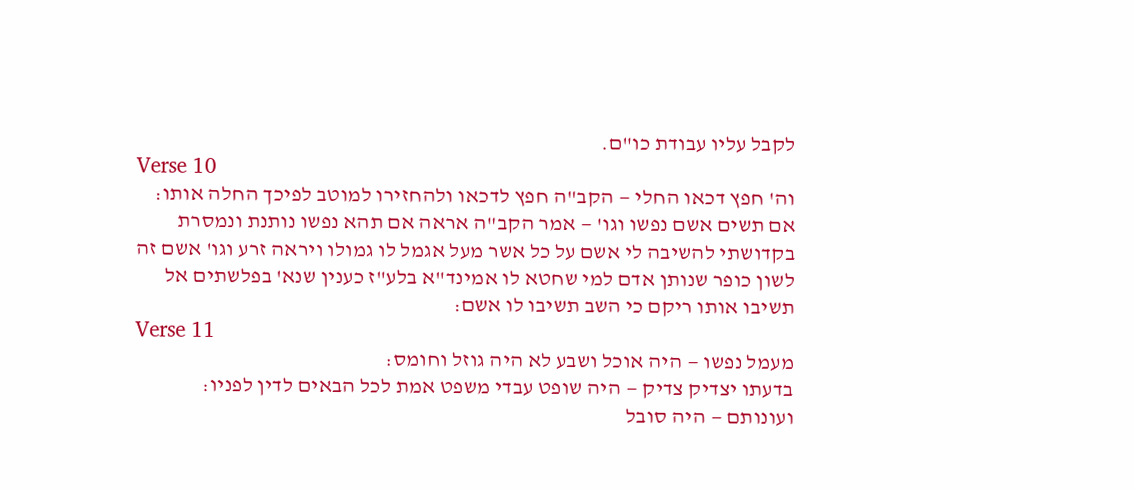לקבל עליו עבודת כו"ם.
Verse 10
וה' חפץ דכאו החלי — הקב"ה חפץ לדכאו ולהחזירו למוטב לפיכך החלה אותו:
אם תשים אשם נפשו וגו' — אמר הקב"ה אראה אם תהא נפשו נותנת ונמסרת בקדושתי להשיבה לי אשם על כל אשר מעל אגמל לו גמולו ויראה זרע וגו' אשם זה לשון כופר שנותן אדם למי שחטא לו אמינד"א בלע"ז כענין שנא' בפלשתים אל תשיבו אותו ריקם כי השב תשיבו לו אשם:
Verse 11
מעמל נפשו — היה אוכל ושבע לא היה גוזל וחומס:
בדעתו יצדיק צדיק — היה שופט עבדי משפט אמת לכל הבאים לדין לפניו:
ועונותם — היה סובל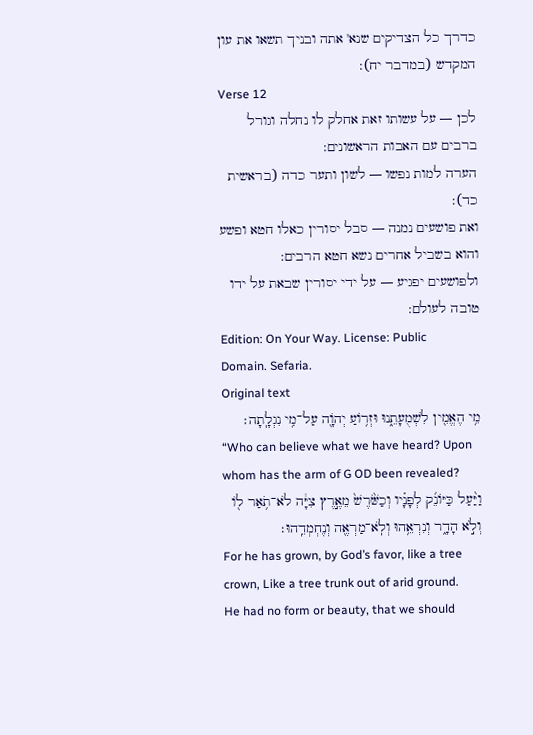כדרך כל הצדיקים שנא' אתה ובניך תשאו את עון המקדש (במדבר יח):
Verse 12
לכן — על עשותו זאת אחלק לו נחלה וגורל ברבים עם האבות הראשונים:
הערה למות נפשו — לשון ותער כדה (בראשית כד):
ואת פושעים נמנה — סבל יסורין כאלו חטא ופשע והוא בשביל אחרים נשא חטא הרבים:
ולפושעים יפגיע — על ידי יסורין שבאת על ידו טובה לעולם:
Edition: On Your Way. License: Public Domain. Sefaria.
Original text
מִ֥י הֶאֱמִ֖ין לִשְׁמֻעָתֵ֑נוּ וּזְר֥וֹעַ יְהֹוָ֖ה עַל־מִ֥י נִגְלָֽתָה׃
“Who can believe what we have heard? Upon whom has the arm of G OD been revealed?
וַיַּ֨עַל כַּיּוֹנֵ֜ק לְפָנָ֗יו וְכַשֹּׁ֙רֶשׁ֙ מֵאֶ֣רֶץ צִיָּ֔ה לֹא־תֹ֥אַר ל֖וֹ וְלֹ֣א הָדָ֑ר וְנִרְאֵ֥הוּ וְלֹֽא־מַרְאֶ֖ה וְנֶחְמְדֵֽהוּ׃
For he has grown, by God’s favor, like a tree crown, Like a tree trunk out of arid ground. He had no form or beauty, that we should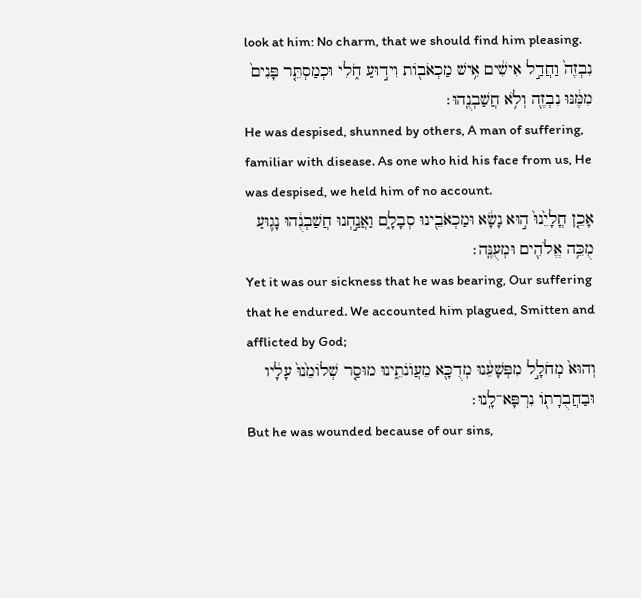look at him: No charm, that we should find him pleasing.
נִבְזֶה֙ וַחֲדַ֣ל אִישִׁ֔ים אִ֥ישׁ מַכְאֹב֖וֹת וִיד֣וּעַ חֹ֑לִי וּכְמַסְתֵּ֤ר פָּנִים֙ מִמֶּ֔נּוּ נִבְזֶ֖ה וְלֹ֥א חֲשַׁבְנֻֽהוּ׃
He was despised, shunned by others, A man of suffering, familiar with disease. As one who hid his face from us, He was despised, we held him of no account.
אָכֵ֤ן חֳלָיֵ֙נוּ֙ ה֣וּא נָשָׂ֔א וּמַכְאֹבֵ֖ינוּ סְבָלָ֑ם וַאֲנַ֣חְנוּ חֲשַׁבְנֻ֔הוּ נָג֛וּעַ מֻכֵּ֥ה אֱלֹהִ֖ים וּמְעֻנֶּֽה׃
Yet it was our sickness that he was bearing, Our suffering that he endured. We accounted him plagued, Smitten and afflicted by God;
וְהוּא֙ מְחֹלָ֣ל מִפְּשָׁעֵ֔נוּ מְדֻכָּ֖א מֵעֲוֺנֹתֵ֑ינוּ מוּסַ֤ר שְׁלוֹמֵ֙נוּ֙ עָלָ֔יו וּבַחֲבֻרָת֖וֹ נִרְפָּא־לָֽנוּ׃
But he was wounded because of our sins,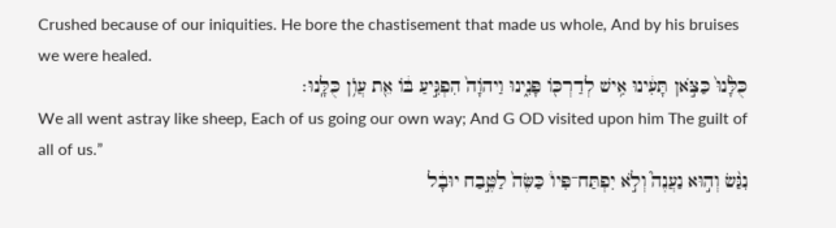Crushed because of our iniquities. He bore the chastisement that made us whole, And by his bruises we were healed.
כֻּלָּ֙נוּ֙ כַּצֹּ֣אן תָּעִ֔ינוּ אִ֥ישׁ לְדַרְכּ֖וֹ פָּנִ֑ינוּ וַיהֹוָה֙ הִפְגִּ֣יעַ בּ֔וֹ אֵ֖ת עֲוֺ֥ן כֻּלָּֽנוּ׃
We all went astray like sheep, Each of us going our own way; And G OD visited upon him The guilt of all of us.”
נִגַּ֨שׂ וְה֣וּא נַעֲנֶה֮ וְלֹ֣א יִפְתַּח־פִּיו֒ כַּשֶּׂה֙ לַטֶּ֣בַח יוּבָ֔ל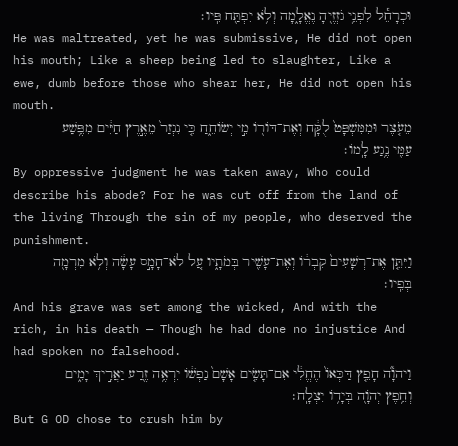וּכְרָחֵ֕ל לִפְנֵ֥י גֹזְזֶ֖יהָ נֶאֱלָ֑מָה וְלֹ֥א יִפְתַּ֖ח פִּֽיו׃
He was maltreated, yet he was submissive, He did not open his mouth; Like a sheep being led to slaughter, Like a ewe, dumb before those who shear her, He did not open his mouth.
מֵעֹ֤צֶר וּמִמִּשְׁפָּט֙ לֻקָּ֔ח וְאֶת־דּוֹר֖וֹ מִ֣י יְשׂוֹחֵ֑חַ כִּ֤י נִגְזַר֙ מֵאֶ֣רֶץ חַיִּ֔ים מִפֶּ֥שַׁע עַמִּ֖י נֶ֥גַע לָֽמוֹ׃
By oppressive judgment he was taken away, Who could describe his abode? For he was cut off from the land of the living Through the sin of my people, who deserved the punishment.
וַיִּתֵּ֤ן אֶת־רְשָׁעִים֙ קִבְר֔וֹ וְאֶת־עָשִׁ֖יר בְּמֹתָ֑יו עַ֚ל לֹא־חָמָ֣ס עָשָׂ֔ה וְלֹ֥א מִרְמָ֖ה בְּפִֽיו׃
And his grave was set among the wicked, And with the rich, in his death — Though he had done no injustice And had spoken no falsehood.
וַיהֹוָ֞ה חָפֵ֤ץ דַּכְּאוֹ֙ הֶחֱלִ֔י אִם־תָּשִׂ֤ים אָשָׁם֙ נַפְשׁ֔וֹ יִרְאֶ֥ה זֶ֖רַע יַאֲרִ֣יךְ יָמִ֑ים וְחֵ֥פֶץ יְהֹוָ֖ה בְּיָד֥וֹ יִצְלָֽח׃
But G OD chose to crush him by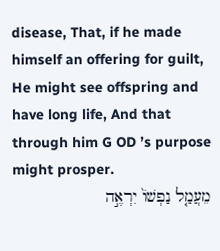disease, That, if he made himself an offering for guilt, He might see offspring and have long life, And that through him G OD ’s purpose might prosper.
מֵעֲמַ֤ל נַפְשׁוֹ֙ יִרְאֶ֣ה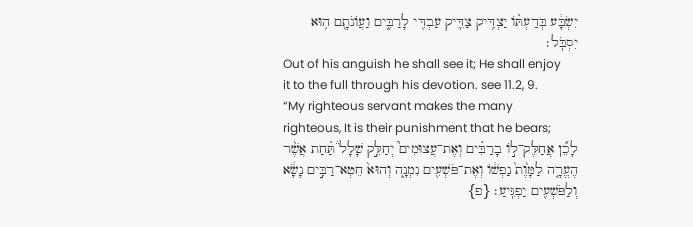יִשְׂבָּ֔ע בְּדַעְתּ֗וֹ יַצְדִּ֥יק צַדִּ֛יק עַבְדִּ֖י לָרַבִּ֑ים וַעֲוֺנֹתָ֖ם ה֥וּא יִסְבֹּֽל׃
Out of his anguish he shall see it; He shall enjoy it to the full through his devotion. see 11.2, 9. “My righteous servant makes the many righteous, It is their punishment that he bears;
לָכֵ֞ן אֲחַלֶּק־ל֣וֹ בָרַבִּ֗ים וְאֶת־עֲצוּמִים֮ יְחַלֵּ֣ק שָׁלָל֒ תַּ֗חַת אֲשֶׁ֨ר הֶעֱרָ֤ה לַמָּ֙וֶת֙ נַפְשׁ֔וֹ וְאֶת־פֹּשְׁעִ֖ים נִמְנָ֑ה וְהוּא֙ חֵטְא־רַבִּ֣ים נָשָׂ֔א וְלַפֹּשְׁעִ֖ים יַפְגִּֽיעַ׃ {פ}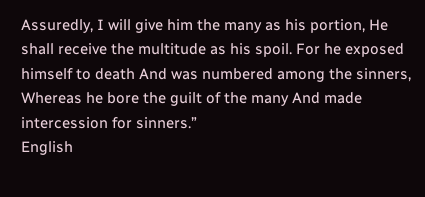Assuredly, I will give him the many as his portion, He shall receive the multitude as his spoil. For he exposed himself to death And was numbered among the sinners, Whereas he bore the guilt of the many And made intercession for sinners.”
English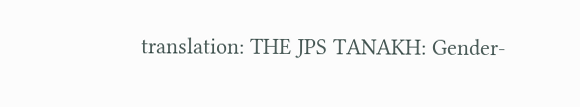translation: THE JPS TANAKH: Gender-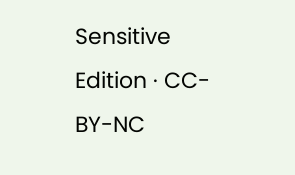Sensitive Edition · CC-BY-NC